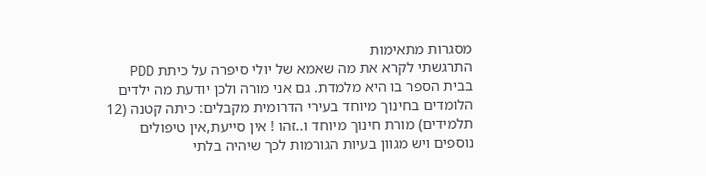מסגרות מתאימות
התרגשתי לקרא את מה שאמא של יולי סיפרה על כיתת PDD בבית הספר בו היא מלמדת. גם אני מורה ולכן יודעת מה ילדים הלומדים בחינוך מיוחד בעירי הדרומית מקבלים: כיתה קטנה (12 תלמידים) מורת חינוך מיוחד ו..זהו ! אין סייעת,אין טיפולים נוספים ויש מגוון בעיות הגורמות לכך שיהיה בלתי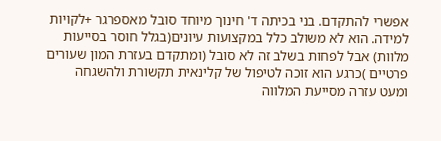אפשרי להתקדם. בני בכיתה ד' חינוך מיוחד סובל מאספרגר +לקויות למידה. הוא לא משולב כלל במקצועות עיונים(בגלל חוסר בסייעות מלוות) אבל לפחות בשלב זה לא סובל (ומתקדם בעזרת המון שעורים פרטיים )כרגע הוא זוכה לטיפול של קלינאית תקשורת ולהשגחה ומעט עזרה מסייעת המלווה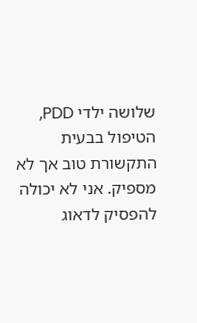שלושה ילדי PDD, הטיפול בבעית התקשורת טוב אך לא מספיק. אני לא יכולה להפסיק לדאוג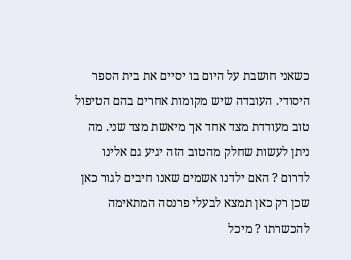כשאני חושבת על היום בו יסיים את בית הספר היסודי. העובדה שיש מקומות אחרים בהם הטיפול טוב מעודדת מצד אחד אך מיאשת מצד שני. מה ניתן לעשות שחלק מהטוב הזה יגיע גם אלינו לדרום ? האם ילדנו אשמים שאנו חיבים לגור כאן שכן רק כאן תמצא לבעלי פרנסה המתאימה להכשרתו ? מיכל